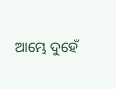ଆମ୍ଭେ ଦୁହେଁ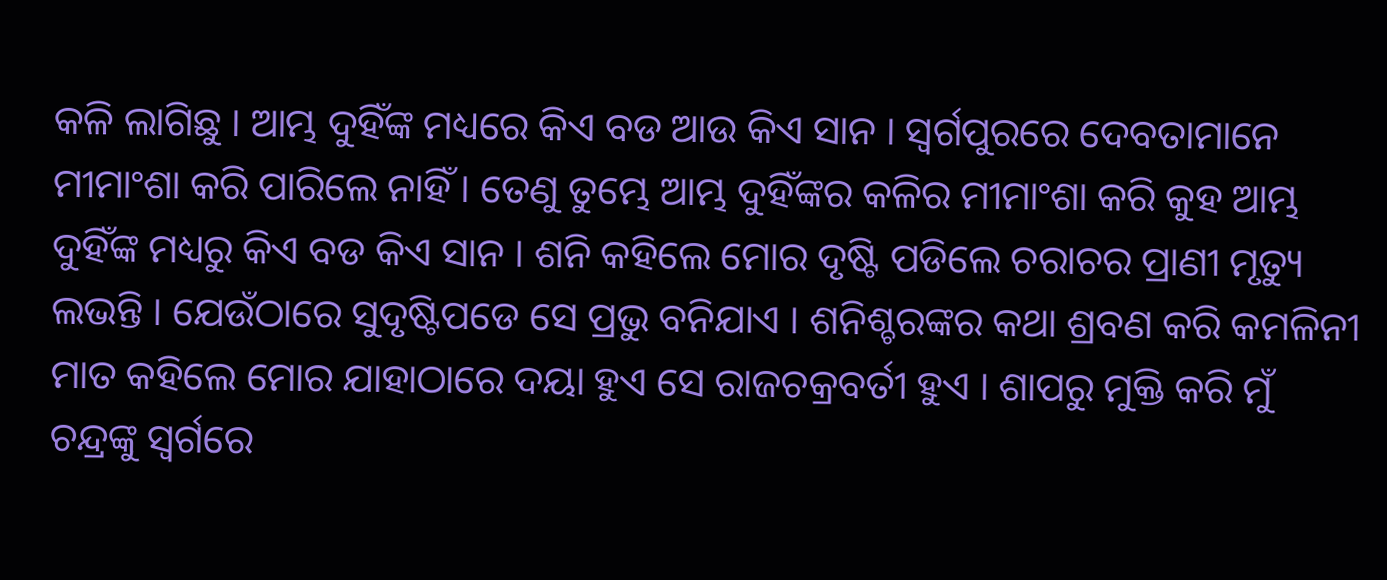କଳି ଲାଗିଛୁ । ଆମ୍ଭ ଦୁହିଁଙ୍କ ମଧ୍ୟରେ କିଏ ବଡ ଆଉ କିଏ ସାନ । ସ୍ୱର୍ଗପୁରରେ ଦେବତାମାନେ ମୀମାଂଶା କରି ପାରିଲେ ନାହିଁ । ତେଣୁ ତୁମ୍ଭେ ଆମ୍ଭ ଦୁହିଁଙ୍କର କଳିର ମୀମାଂଶା କରି କୁହ ଆମ୍ଭ ଦୁହିଁଙ୍କ ମଧ୍ୟରୁ କିଏ ବଡ କିଏ ସାନ । ଶନି କହିଲେ ମୋର ଦୃଷ୍ଟି ପଡିଲେ ଚରାଚର ପ୍ରାଣୀ ମୃତ୍ୟୁ ଲଭନ୍ତି । ଯେଉଁଠାରେ ସୁଦୃଷ୍ଟିପଡେ ସେ ପ୍ରଭୁ ବନିଯାଏ । ଶନିଶ୍ଚରଙ୍କର କଥା ଶ୍ରବଣ କରି କମଳିନୀ ମାତ କହିଲେ ମୋର ଯାହାଠାରେ ଦୟା ହୁଏ ସେ ରାଜଚକ୍ରବର୍ତୀ ହୁଏ । ଶାପରୁ ମୁକ୍ତି କରି ମୁଁ ଚନ୍ଦ୍ରଙ୍କୁ ସ୍ୱର୍ଗରେ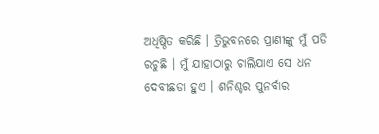ଅଧିଷ୍ଠିତ କରିଛି । ତ୍ରିଭୁବନରେ ପ୍ରାଣୀଙ୍କୁ ମୁଁ ପଡି ରଚୁଛି । ମୁଁ ଯାହାଠାରୁ ଚାଲିଯାଏ ସେ ଧନ ଦେବୀଛଡା ହୁଏ । ଶନିଶ୍ଚର ପୁନର୍ବାର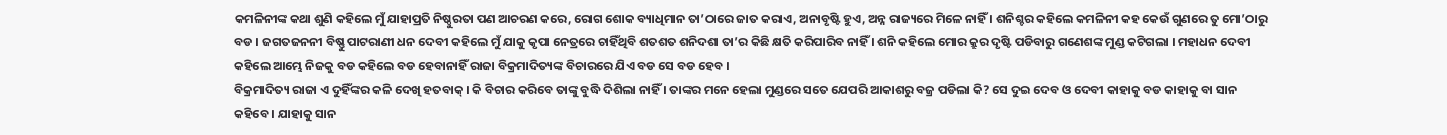କମଳିନୀଙ୍କ କଥା ଶୁଣି କହିଲେ ମୁଁ ଯାହାପ୍ରତି ନିଷ୍ଠୁରତା ପଣ ଆଚରଣ କରେ, ରୋଗ ଶୋକ ବ୍ୟାଧିମାନ ତା’ଠାରେ ଜାତ କରାଏ, ଅନାବୃଷ୍ଟି ହୁଏ, ଅନ୍ନ ରାଜ୍ୟରେ ମିଳେ ନାହିଁ । ଶନିଶ୍ଚର କହିଲେ କମଳିନୀ କହ କେଉଁ ଗୁଣରେ ତୁ ମୋ’ଠାରୁ ବଡ । ଜଗତଜନନୀ ବିଷ୍ଣୁ ପାଟରାଣୀ ଧନ ଦେବୀ କହିଲେ ମୁଁ ଯାକୁ କୃପା ନେତ୍ରରେ ଚାହିଁଥିବି ଶତଶତ ଶନିଦଶା ତା’ର କିଛି କ୍ଷତି କରିପାରିବ ନାହିଁ । ଶନି କହିଲେ ମୋର କ୍ରୁର ଦୃଷ୍ଟି ପଡିବାରୁ ଗଣେଶଙ୍କ ମୁଣ୍ଡ କଟିଗଲା । ମହାଧନ ଦେବୀ କହିଲେ ଆମ୍ଭେ ନିଜକୁ ବଡ କହିଲେ ବଡ ହେବାନାହିଁ ରାଜା ବିକ୍ରମାଦିତ୍ୟଙ୍କ ବିଚାରରେ ଯିଏ ବଡ ସେ ବଡ ହେବ ।
ବିକ୍ରମାଦିତ୍ୟ ରାଜା ଏ ଦୁହିଁଙ୍କର କଳି ଦେଖି ହତବାକ୍ । କି ବିଚାର କରିବେ ତାଙ୍କୁ ବୁଦ୍ଧି ଦିଶିଲା ନାହିଁ । ତାଙ୍କର ମନେ ହେଲା ମୁଣ୍ଡରେ ସତେ ଯେପରି ଆକାଶରୁ ବଜ୍ର ପଡିଲା କି? ସେ ଦୁଇ ଦେବ ଓ ଦେବୀ କାହାକୁ ବଡ କାହାକୁ ବା ସାନ କହିବେ । ଯାହାକୁ ସାନ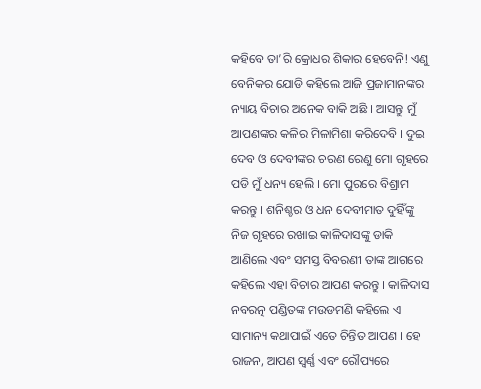କହିବେ ତା’ରି କ୍ରୋଧର ଶିକାର ହେବେନି! ଏଣୁ ବେନିକର ଯୋଡି କହିଲେ ଆଜି ପ୍ରଜାମାନଙ୍କର ନ୍ୟାୟ ବିଚାର ଅନେକ ବାକି ଅଛି । ଆସନ୍ତୁ ମୁଁ ଆପଣଙ୍କର କଳିର ମିଳାମିଶା କରିଦେବି । ଦୁଇ ଦେବ ଓ ଦେବୀଙ୍କର ଚରଣ ରେଣୁ ମୋ ଗୃହରେ ପଡି ମୁଁ ଧନ୍ୟ ହେଲି । ମୋ ପୁରରେ ବିଶ୍ରାମ କରନ୍ତୁ । ଶନିଶ୍ଚର ଓ ଧନ ଦେବୀମାତ ଦୁହିଁଙ୍କୁ ନିଜ ଗୃହରେ ରଖାଇ କାଳିଦାସଙ୍କୁ ଡାକି ଆଣିଲେ ଏବଂ ସମସ୍ତ ବିବରଣୀ ତାଙ୍କ ଆଗରେ କହିଲେ ଏହା ବିଚାର ଆପଣ କରନ୍ତୁ । କାଳିଦାସ ନବରତ୍ନ ପଣ୍ଡିତଙ୍କ ମଉଡମଣି କହିଲେ ଏ ସାମାନ୍ୟ କଥାପାଇଁ ଏତେ ଚିନ୍ତିତ ଆପଣ । ହେ ରାଜନ, ଆପଣ ସ୍ୱର୍ଣ୍ଣ ଏବଂ ରୌପ୍ୟରେ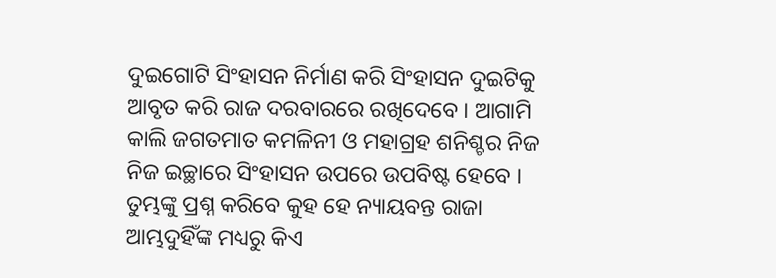ଦୁଇଗୋଟି ସିଂହାସନ ନିର୍ମାଣ କରି ସିଂହାସନ ଦୁଇଟିକୁ ଆବୃତ କରି ରାଜ ଦରବାରରେ ରଖିଦେବେ । ଆଗାମି କାଲି ଜଗତମାତ କମଳିନୀ ଓ ମହାଗ୍ରହ ଶନିଶ୍ଚର ନିଜ ନିଜ ଇଚ୍ଛାରେ ସିଂହାସନ ଉପରେ ଉପବିଷ୍ଟ ହେବେ । ତୁମ୍ଭଙ୍କୁ ପ୍ରଶ୍ନ କରିବେ କୁହ ହେ ନ୍ୟାୟବନ୍ତ ରାଜା ଆମ୍ଭଦୁହିଁଙ୍କ ମଧ୍ୟରୁ କିଏ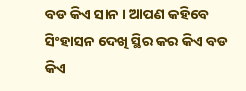ବଡ କିଏ ସାନ । ଆପଣ କହିବେ ସିଂହାସନ ଦେଖି ସ୍ଥିର କର କିଏ ବଡ କିଏ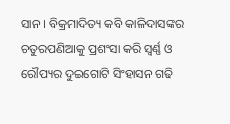ସାନ । ବିକ୍ରମାଦିତ୍ୟ କବି କାଳିଦାସଙ୍କର ଚତୁରପଣିଆକୁ ପ୍ରଶଂସା କରି ସ୍ୱର୍ଣ୍ଣ ଓ ରୌପ୍ୟର ଦୁଇଗୋଟି ସିଂହାସନ ଗଢି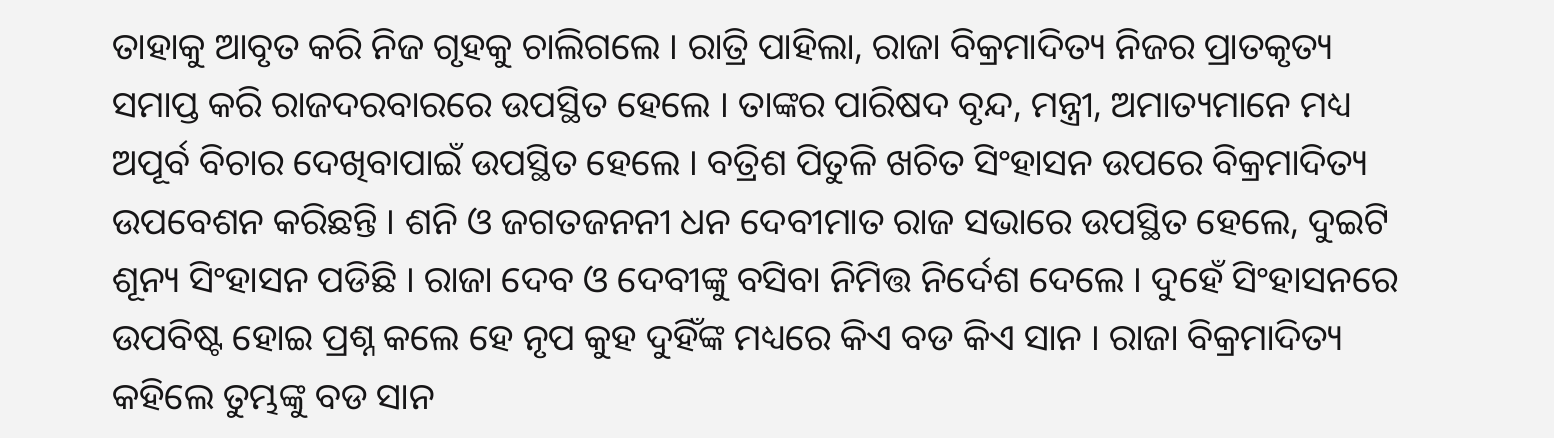ତାହାକୁ ଆବୃତ କରି ନିଜ ଗୃହକୁ ଚାଲିଗଲେ । ରାତ୍ରି ପାହିଲା, ରାଜା ବିକ୍ରମାଦିତ୍ୟ ନିଜର ପ୍ରାତକୃତ୍ୟ ସମାପ୍ତ କରି ରାଜଦରବାରରେ ଉପସ୍ଥିତ ହେଲେ । ତାଙ୍କର ପାରିଷଦ ବୃନ୍ଦ, ମନ୍ତ୍ରୀ, ଅମାତ୍ୟମାନେ ମଧ୍ୟ ଅପୂର୍ବ ବିଚାର ଦେଖିବାପାଇଁ ଉପସ୍ଥିତ ହେଲେ । ବତ୍ରିଶ ପିତୁଳି ଖଚିତ ସିଂହାସନ ଉପରେ ବିକ୍ରମାଦିତ୍ୟ ଉପବେଶନ କରିଛନ୍ତି । ଶନି ଓ ଜଗତଜନନୀ ଧନ ଦେବୀମାତ ରାଜ ସଭାରେ ଉପସ୍ଥିତ ହେଲେ, ଦୁଇଟି ଶୂନ୍ୟ ସିଂହାସନ ପଡିଛି । ରାଜା ଦେବ ଓ ଦେବୀଙ୍କୁ ବସିବା ନିମିତ୍ତ ନିର୍ଦେଶ ଦେଲେ । ଦୁହେଁ ସିଂହାସନରେ ଉପବିଷ୍ଟ ହୋଇ ପ୍ରଶ୍ନ କଲେ ହେ ନୃପ କୁହ ଦୁହିଁଙ୍କ ମଧ୍ୟରେ କିଏ ବଡ କିଏ ସାନ । ରାଜା ବିକ୍ରମାଦିତ୍ୟ କହିଲେ ତୁମ୍ଭଙ୍କୁ ବଡ ସାନ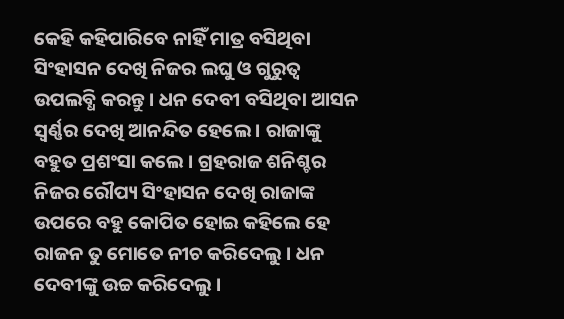କେହି କହିପାରିବେ ନାହିଁ ମାତ୍ର ବସିଥିବା ସିଂହାସନ ଦେଖି ନିଜର ଲଘୁ ଓ ଗୁରୁତ୍ୱ ଉପଲବ୍ଧି କରନ୍ତୁ । ଧନ ଦେବୀ ବସିଥିବା ଆସନ ସ୍ୱର୍ଣ୍ଣର ଦେଖି ଆନନ୍ଦିତ ହେଲେ । ରାଜାଙ୍କୁ ବହୁତ ପ୍ରଶଂସା କଲେ । ଗ୍ରହରାଜ ଶନିଶ୍ଚର ନିଜର ରୌପ୍ୟ ସିଂହାସନ ଦେଖି ରାଜାଙ୍କ ଉପରେ ବହୁ କୋପିତ ହୋଇ କହିଲେ ହେ ରାଜନ ତୁ ମୋତେ ନୀଚ କରିଦେଲୁ । ଧନ ଦେବୀଙ୍କୁ ଉଚ୍ଚ କରିଦେଲୁ ।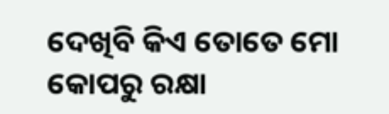ଦେଖିବି କିଏ ତୋତେ ମୋ କୋପରୁ ରକ୍ଷା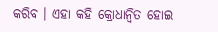କରିବ । ଏହା କହି କ୍ରୋଧାନ୍ୱିତ ହୋଇ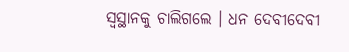ସ୍ୱସ୍ଥାନକୁ ଚାଲିଗଲେ । ଧନ ଦେବୀଦେବୀ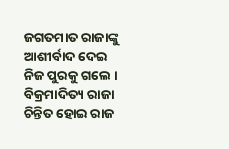ଜଗତମାତ ରାଜାଙ୍କୁ ଆଶୀର୍ବାଦ ଦେଇ ନିଜ ପୁରକୁ ଗଲେ । ବିକ୍ରମାଦିତ୍ୟ ରାଜା ଚିନ୍ତିତ ହୋଇ ରାଜ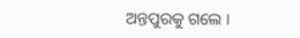ଅନ୍ତପୁରକୁ ଗଲେ ।